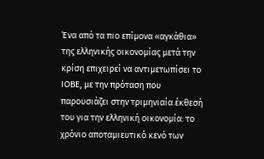Ένα από τα πιο επίμονα «αγκάθια» της ελληνικής οικονομίας μετά την κρίση επιχειρεί να αντιμετωπίσει το ΙΟΒΕ, με την πρόταση που παρουσιάζει στην τριμηνιαία έκθεσή του για την ελληνική οικονομία: το χρόνιο αποταμιευτικό κενό των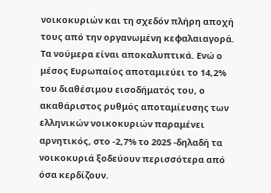νοικοκυριών και τη σχεδόν πλήρη αποχή τους από την οργανωμένη κεφαλαιαγορά.
Τα νούμερα είναι αποκαλυπτικά. Ενώ ο μέσος Ευρωπαίος αποταμιεύει το 14,2% του διαθέσιμου εισοδήματός του, ο ακαθάριστος ρυθμός αποταμίευσης των ελληνικών νοικοκυριών παραμένει αρνητικός, στο -2,7% το 2025 -δηλαδή τα νοικοκυριά ξοδεύουν περισσότερα από όσα κερδίζουν.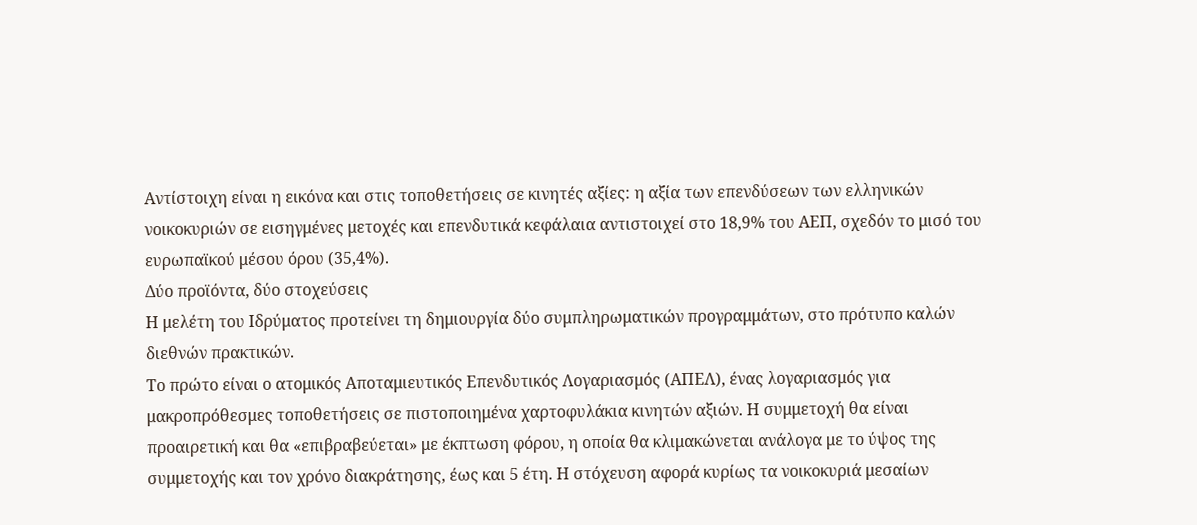Αντίστοιχη είναι η εικόνα και στις τοποθετήσεις σε κινητές αξίες: η αξία των επενδύσεων των ελληνικών νοικοκυριών σε εισηγμένες μετοχές και επενδυτικά κεφάλαια αντιστοιχεί στο 18,9% του ΑΕΠ, σχεδόν το μισό του ευρωπαϊκού μέσου όρου (35,4%).
Δύο προϊόντα, δύο στοχεύσεις
Η μελέτη του Ιδρύματος προτείνει τη δημιουργία δύο συμπληρωματικών προγραμμάτων, στο πρότυπο καλών διεθνών πρακτικών.
Το πρώτο είναι ο ατομικός Αποταμιευτικός Επενδυτικός Λογαριασμός (ΑΠΕΛ), ένας λογαριασμός για μακροπρόθεσμες τοποθετήσεις σε πιστοποιημένα χαρτοφυλάκια κινητών αξιών. Η συμμετοχή θα είναι προαιρετική και θα «επιβραβεύεται» με έκπτωση φόρου, η οποία θα κλιμακώνεται ανάλογα με το ύψος της συμμετοχής και τον χρόνο διακράτησης, έως και 5 έτη. Η στόχευση αφορά κυρίως τα νοικοκυριά μεσαίων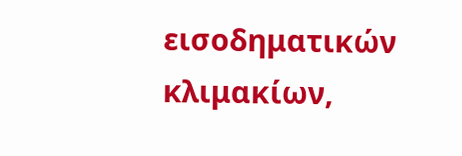εισοδηματικών κλιμακίων,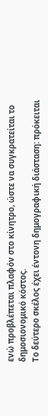ενώ προβλέπεται πλαφόν στο κίνητρο, ώστε να συγκρατείται το δημοσιονομικό κόστος.
Το δεύτερο σκέλος έχει έντονη δημογραφική διάσταση: πρόκειται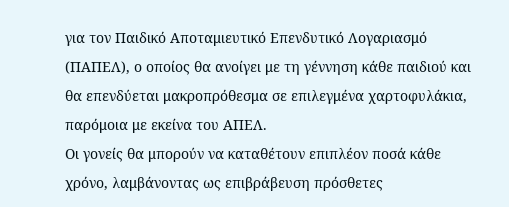για τον Παιδικό Αποταμιευτικό Επενδυτικό Λογαριασμό (ΠΑΠΕΛ), ο οποίος θα ανοίγει με τη γέννηση κάθε παιδιού και θα επενδύεται μακροπρόθεσμα σε επιλεγμένα χαρτοφυλάκια, παρόμοια με εκείνα του ΑΠΕΛ.
Οι γονείς θα μπορούν να καταθέτουν επιπλέον ποσά κάθε χρόνο, λαμβάνοντας ως επιβράβευση πρόσθετες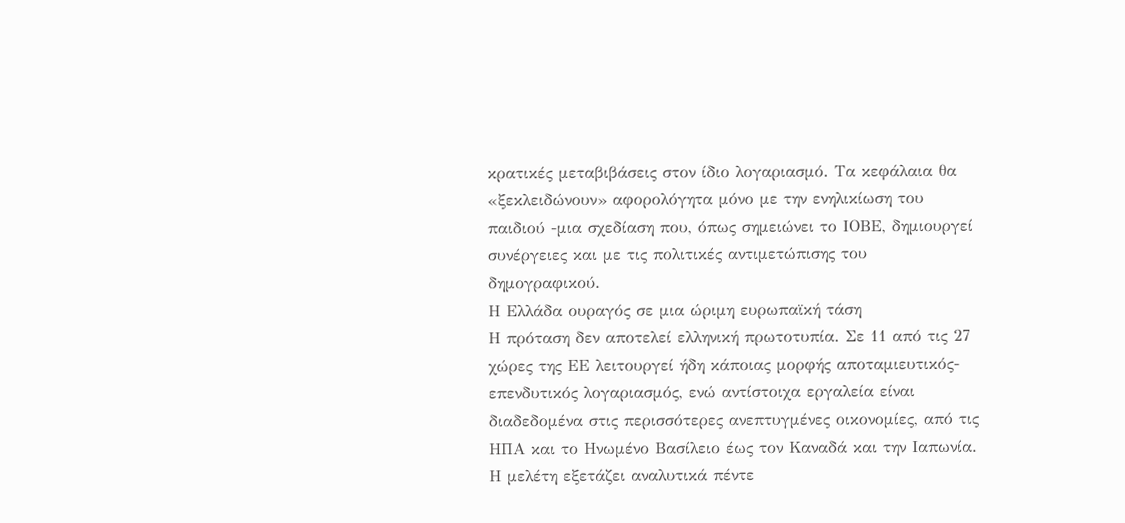κρατικές μεταβιβάσεις στον ίδιο λογαριασμό. Τα κεφάλαια θα «ξεκλειδώνουν» αφορολόγητα μόνο με την ενηλικίωση του παιδιού -μια σχεδίαση που, όπως σημειώνει το ΙΟΒΕ, δημιουργεί συνέργειες και με τις πολιτικές αντιμετώπισης του δημογραφικού.
Η Ελλάδα ουραγός σε μια ώριμη ευρωπαϊκή τάση
Η πρόταση δεν αποτελεί ελληνική πρωτοτυπία. Σε 11 από τις 27 χώρες της ΕΕ λειτουργεί ήδη κάποιας μορφής αποταμιευτικός-επενδυτικός λογαριασμός, ενώ αντίστοιχα εργαλεία είναι διαδεδομένα στις περισσότερες ανεπτυγμένες οικονομίες, από τις ΗΠΑ και το Ηνωμένο Βασίλειο έως τον Καναδά και την Ιαπωνία. Η μελέτη εξετάζει αναλυτικά πέντε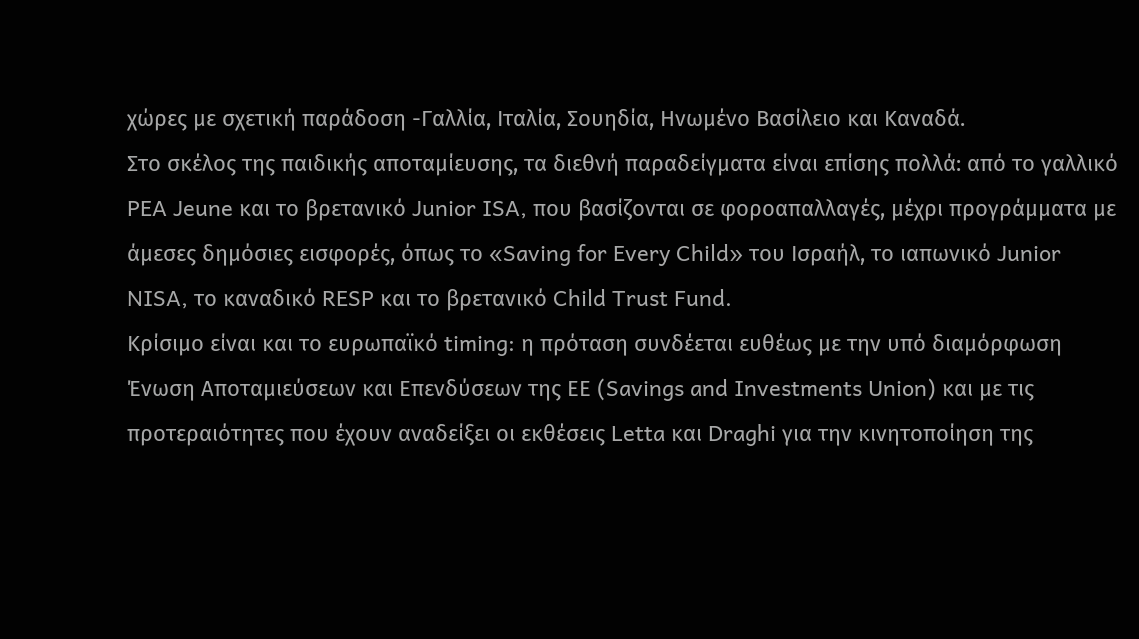χώρες με σχετική παράδοση -Γαλλία, Ιταλία, Σουηδία, Ηνωμένο Βασίλειο και Καναδά.
Στο σκέλος της παιδικής αποταμίευσης, τα διεθνή παραδείγματα είναι επίσης πολλά: από το γαλλικό PEA Jeune και το βρετανικό Junior ISA, που βασίζονται σε φοροαπαλλαγές, μέχρι προγράμματα με άμεσες δημόσιες εισφορές, όπως το «Saving for Every Child» του Ισραήλ, το ιαπωνικό Junior NISA, το καναδικό RESP και το βρετανικό Child Trust Fund.
Κρίσιμο είναι και το ευρωπαϊκό timing: η πρόταση συνδέεται ευθέως με την υπό διαμόρφωση Ένωση Αποταμιεύσεων και Επενδύσεων της ΕΕ (Savings and Investments Union) και με τις προτεραιότητες που έχουν αναδείξει οι εκθέσεις Letta και Draghi για την κινητοποίηση της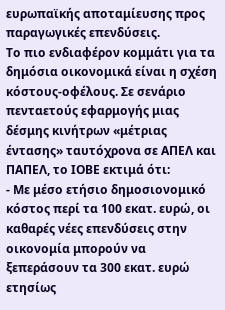ευρωπαϊκής αποταμίευσης προς παραγωγικές επενδύσεις.
Το πιο ενδιαφέρον κομμάτι για τα δημόσια οικονομικά είναι η σχέση κόστους-οφέλους. Σε σενάριο πενταετούς εφαρμογής μιας δέσμης κινήτρων «μέτριας έντασης» ταυτόχρονα σε ΑΠΕΛ και ΠΑΠΕΛ, το ΙΟΒΕ εκτιμά ότι:
- Με μέσο ετήσιο δημοσιονομικό κόστος περί τα 100 εκατ. ευρώ, οι καθαρές νέες επενδύσεις στην οικονομία μπορούν να ξεπεράσουν τα 300 εκατ. ευρώ ετησίως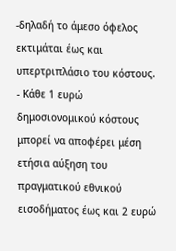-δηλαδή το άμεσο όφελος εκτιμάται έως και υπερτριπλάσιο του κόστους.
- Κάθε 1 ευρώ δημοσιονομικού κόστους μπορεί να αποφέρει μέση ετήσια αύξηση του πραγματικού εθνικού εισοδήματος έως και 2 ευρώ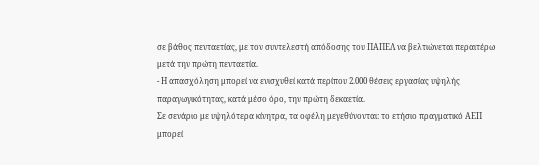σε βάθος πενταετίας, με τον συντελεστή απόδοσης του ΠΑΠΕΛ να βελτιώνεται περαιτέρω μετά την πρώτη πενταετία.
- Η απασχόληση μπορεί να ενισχυθεί κατά περίπου 2.000 θέσεις εργασίας υψηλής παραγωγικότητας, κατά μέσο όρο, την πρώτη δεκαετία.
Σε σενάριο με υψηλότερα κίνητρα, τα οφέλη μεγεθύνονται: το ετήσιο πραγματικό ΑΕΠ μπορεί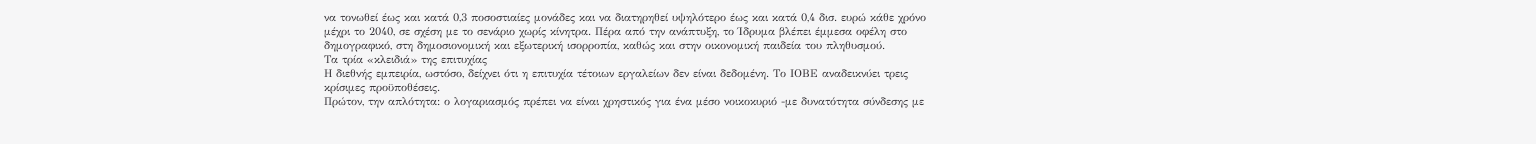να τονωθεί έως και κατά 0,3 ποσοστιαίες μονάδες και να διατηρηθεί υψηλότερο έως και κατά 0,4 δισ. ευρώ κάθε χρόνο μέχρι το 2040, σε σχέση με το σενάριο χωρίς κίνητρα. Πέρα από την ανάπτυξη, το Ίδρυμα βλέπει έμμεσα οφέλη στο δημογραφικό, στη δημοσιονομική και εξωτερική ισορροπία, καθώς και στην οικονομική παιδεία του πληθυσμού.
Τα τρία «κλειδιά» της επιτυχίας
Η διεθνής εμπειρία, ωστόσο, δείχνει ότι η επιτυχία τέτοιων εργαλείων δεν είναι δεδομένη. Το ΙΟΒΕ αναδεικνύει τρεις κρίσιμες προϋποθέσεις.
Πρώτον, την απλότητα: ο λογαριασμός πρέπει να είναι χρηστικός για ένα μέσο νοικοκυριό -με δυνατότητα σύνδεσης με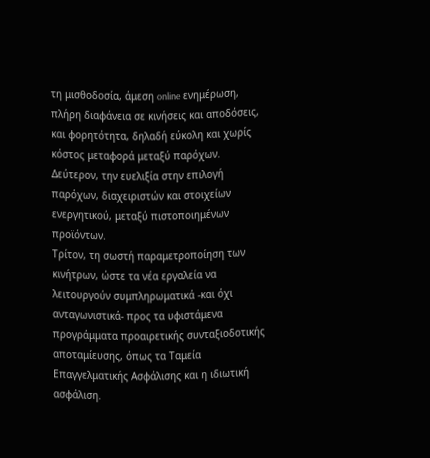τη μισθοδοσία, άμεση online ενημέρωση, πλήρη διαφάνεια σε κινήσεις και αποδόσεις, και φορητότητα, δηλαδή εύκολη και χωρίς κόστος μεταφορά μεταξύ παρόχων.
Δεύτερον, την ευελιξία στην επιλογή παρόχων, διαχειριστών και στοιχείων ενεργητικού, μεταξύ πιστοποιημένων προϊόντων.
Τρίτον, τη σωστή παραμετροποίηση των κινήτρων, ώστε τα νέα εργαλεία να λειτουργούν συμπληρωματικά -και όχι ανταγωνιστικά- προς τα υφιστάμενα προγράμματα προαιρετικής συνταξιοδοτικής αποταμίευσης, όπως τα Ταμεία Επαγγελματικής Ασφάλισης και η ιδιωτική ασφάλιση.